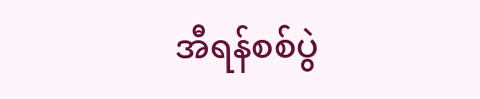အီရန်စစ်ပွဲ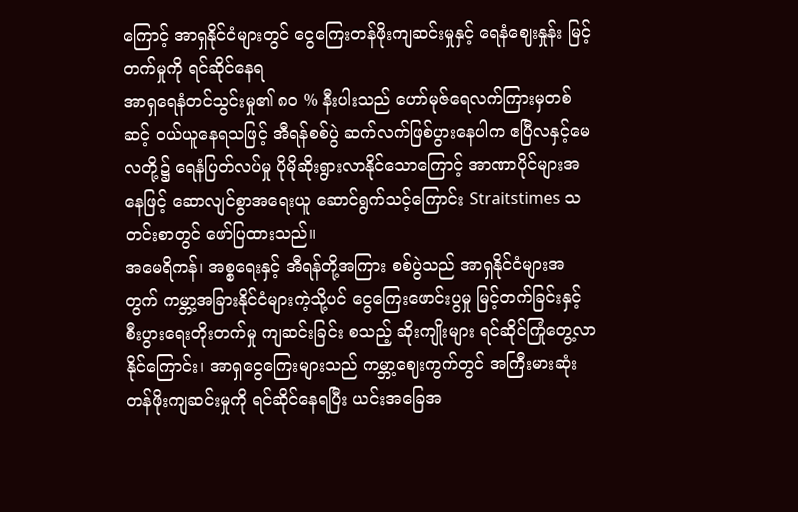ကြောင့် အာရှနိုင်ငံများတွင် ငွေကြေးတန်ဖိုးကျဆင်းမှုနှင့် ရေနံဈေးနှုန်း မြင့်တက်မှုကို ရင်ဆိုင်နေရ
အာရှရေနံတင်သွင်းမှု၏ ၈၀ % နီးပါးသည် ဟော်မုဇ်ရေလက်ကြားမှတစ်ဆင့် ဝယ်ယူနေရသဖြင့် အီရန်စစ်ပွဲ ဆက်လက်ဖြစ်ပွားနေပါက ဧပြီလနှင့်မေလတို့၌ ရေနံပြတ်လပ်မှု ပိုမိုဆိုးရွားလာနိုင်သောကြောင့် အာဏာပိုင်များအနေဖြင့် ဆောလျင်စွာအရေးယူ ဆောင်ရွက်သင့်ကြောင်း Straitstimes သတင်းစာတွင် ဖော်ပြထားသည်။
အမေရိကန်၊ အစ္စရေးနှင့် အီရန်တို့အကြား စစ်ပွဲသည် အာရှနိုင်ငံများအတွက် ကမ္ဘာ့အခြားနိုင်ငံများကဲ့သို့ပင် ငွေကြေးဖောင်းပွမှု မြင့်တက်ခြင်းနှင့် စီးပွားရေးတိုးတက်မှု ကျဆင်းခြင်း စသည့် ဆိုးကျိုးများ ရင်ဆိုင်ကြုံတွေ့လာနိုင်ကြောင်း၊ အာရှငွေကြေးများသည် ကမ္ဘာ့ဈေးကွက်တွင် အကြီးမားဆုံး တန်ဖိုးကျဆင်းမှုကို ရင်ဆိုင်နေရပြီး ယင်းအခြေအ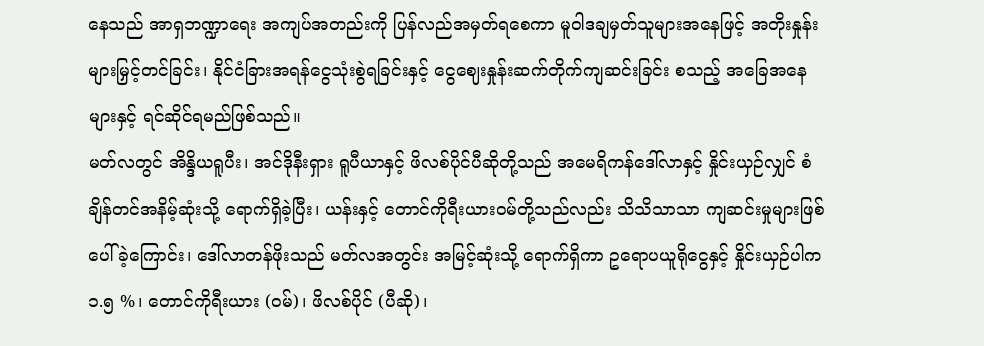နေသည် အာရှဘဏ္ဍာရေး အကျပ်အတည်းကို ပြန်လည်အမှတ်ရစေကာ မူဝါဒချမှတ်သူများအနေဖြင့် အတိုးနှုန်းများမြှင့်တင်ခြင်း၊ နိုင်ငံခြားအရန်ငွေသုံးစွဲရခြင်းနှင့် ငွေဈေးနှုန်းဆက်တိုက်ကျဆင်းခြင်း စသည့် အခြေအနေများနှင့် ရင်ဆိုင်ရမည်ဖြစ်သည်။
မတ်လတွင် အိန္ဒိယရူပီး၊ အင်ဒိုနီးရှား ရူပီယာနှင့် ဖိလစ်ပိုင်ပီဆိုတို့သည် အမေရိကန်ဒေါ်လာနှင့် နှိုင်းယှဉ်လျှင် စံချိန်တင်အနိမ့်ဆုံးသို့ ရောက်ရှိခဲ့ပြီး၊ ယန်းနှင့် တောင်ကိုရီးယားဝမ်တို့သည်လည်း သိသိသာသာ ကျဆင်းမှုများဖြစ်ပေါ်ခဲ့ကြောင်း၊ ဒေါ်လာတန်ဖိုးသည် မတ်လအတွင်း အမြင့်ဆုံးသို့ ရောက်ရှိကာ ဥရောပယူရိုငွေနှင့် နှိုင်းယှဉ်ပါက ၁.၅ %၊ တောင်ကိုရီးယား (ဝမ်)၊ ဖိလစ်ပိုင် (ပီဆို)၊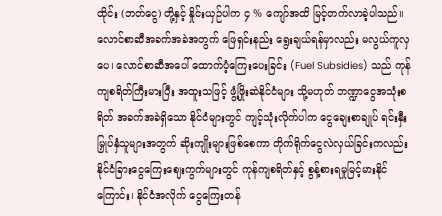ထိုင်း (ဘတ်ငွေ) တို့နှင့် နှိုင်းယှဉ်ပါက ၄ % ကျော်အထိ မြင့်တက်လာခဲ့ပါသည်။
လောင်စာဆီအခက်အခဲအတွက် ဖြေရှင်းနည်း ရွေးချယ်ရန်မှာလည်း မလွယ်ကူလှပေ၊ လောင်စာဆီအပေါ် ထောက်ပံ့ကြေးပေးခြင်း (Fuel Subsidies) သည် ကုန်ကျစရိတ်ကြီးမားပြီး အထူးသဖြင့် ဖွံ့ဖြိုးဆဲနိုင်ငံများ သို့မဟုတ် ဘဏ္ဍာငွေအသုံးစရိတ် အခက်အခဲရှိသော နိုင်ငံများတွင် ကျင့်သုံးလိုက်ပါက ငွေချေးစာချုပ် ရင်းနှီးမြှုပ်နှံသူများအတွက် ဆိုးကျိုးများဖြစ်စေကာ တိုက်ရိုက်ငွေလဲလှယ်ခြင်းကလည်း နိုင်ငံခြားငွေကြေးဈေးကွက်များတွင် ကုန်ကျစရိတ်နှင့် စွန့်စားရမှုမြင့်မားနိုင်ကြောင်း၊ နိုင်ငံအလိုက် ငွေကြေးတန်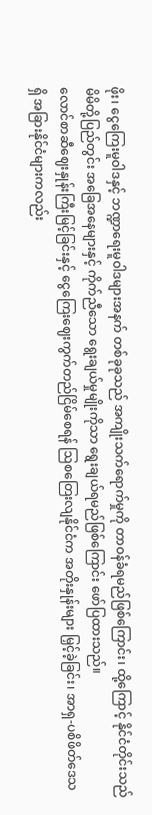ဖိုး၊ ငွေကြေးမူဝါဒနှင့် ဘဏ္ဍာရေးမူဝါဒများအနက် တစ်ခုခုသည် အကျိုးသက်ရောက်မှုကို တာဝန်ခံရမည်ဖြစ်ကြောင်း၊ ထို့ကြောင့် နိုင်ငံတိုင်းသည် မိမိတို့ပြည်တွင်း အခြေအနေများနှင့် ကိုက်ညီသော ရွေးချယ်မှုမျိုးကိုသာ ရွေးချယ်ရမည်ဖြစ်ကြောင်း ဖော်ပြထားသည်။
လောင်စာဆီဈေးနှုန်းကြီးမြင့်ခြင်းနှင့် ငွေကြေးဈေးကွက်တည်ငြိမ်စေရန် ဩစတြေးလျနိုင်ငံက အတိုးနှုန်းများ မြှင့်ခဲ့ခြင်း၊ အာရှ-ပစိဖိတ်ဒေသရှိ အခြားနိုင်ငံများကလည်း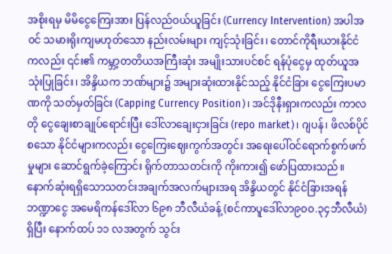အစိုးရမှ မိမိငွေကြေးအား ပြန်လည်ဝယ်ယူခြင်း (Currency Intervention) အပါအဝင် သမားရိုးကျမဟုတ်သော နည်းလမ်းများ ကျင့်သုံးခြင်း၊ တောင်ကိုရီးယားနိုင်ငံကလည်း ၎င်း၏ ကမ္ဘာ့တတိယအကြီးဆုံး အမျိုးသားပင်စင် ရန်ပုံငွေမှ ထုတ်ယူအသုံးပြုခြင်း၊ အိန္ဒိယက ဘဏ်များ၌ အများဆုံးထားနိုင်သည့် နိုင်ငံခြား ငွေကြေးပမာဏကို သတ်မှတ်ခြင်း (Capping Currency Position)၊ အင်ဒိုနီးရှားကလည်း ကာလတို ငွေချေးစာချုပ်ရောင်းပြီး ဒေါ်လာချေးငှားခြင်း (repo market)၊ ဂျပန်၊ ဖိလစ်ပိုင်စသော နိုင်ငံများကလည်း ငွေကြေးဈေးကွက်အတွင်း အရေးပေါ်ဝင်ရောက်စွက်ဖက်မှုများ ဆောင်ရွက်ခဲ့ကြောင်း ရိုက်တာသတင်းကို ကိုးကား၍ ဖော်ပြထားသည်။
နောက်ဆုံးရရှိသောသတင်းအချက်အလက်များအရ အိန္ဒိယတွင် နိုင်ငံခြားအရန်ဘဏ္ဍာငွေ အမေရိကန်ဒေါ်လာ ၆၉၈ ဘီလီယံခန့် (စင်ကာပူဒေါ်လာ၉၀၀.၃၄ဘီလီယံ) ရှိပြီး နောက်ထပ် ၁၁ လအတွက် သွင်း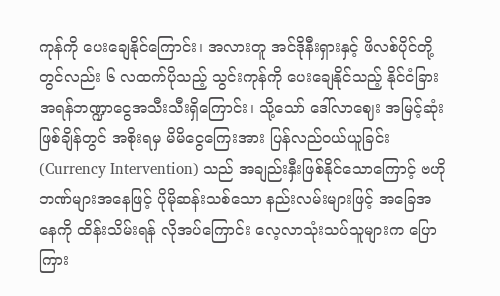ကုန်ကို ပေးချေနိုင်ကြောင်း၊ အလားတူ အင်ဒိုနီးရှားနှင့် ဖိလစ်ပိုင်တို့တွင်လည်း ၆ လထက်ပိုသည့် သွင်းကုန်ကို ပေးချေနိုင်သည့် နိုင်ငံခြားအရန်ဘဏ္ဍာငွေအသီးသီးရှိကြောင်း၊ သို့သော် ဒေါ်လာဈေး အမြင့်ဆုံးဖြစ်ချိန်တွင် အစိုးရမှ မိမိငွေကြေးအား ပြန်လည်ဝယ်ယူခြင်း (Currency Intervention) သည် အချည်းနှီးဖြစ်နိုင်သောကြောင့် ဗဟိုဘဏ်များအနေဖြင့် ပိုမိုဆန်းသစ်သော နည်းလမ်းများဖြင့် အခြေအနေကို ထိန်းသိမ်းရန် လိုအပ်ကြောင်း လေ့လာသုံးသပ်သူများက ပြောကြား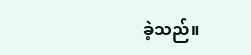ခဲ့သည်။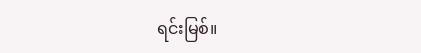ရင်းမြစ်။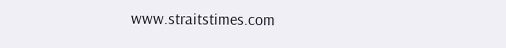www.straitstimes.com